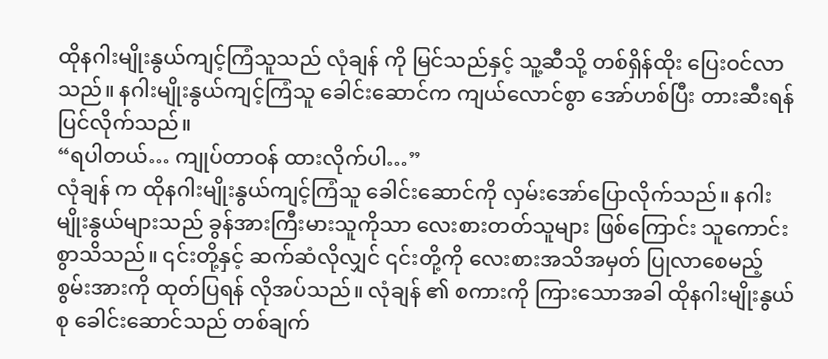ထိုနဂါးမျိုးနွယ်ကျင့်ကြံသူသည် လုံချန် ကို မြင်သည်နှင့် သူ့ဆီသို့ တစ်ရှိန်ထိုး ပြေးဝင်လာသည်။ နဂါးမျိုးနွယ်ကျင့်ကြံသူ ခေါင်းဆောင်က ကျယ်လောင်စွာ အော်ဟစ်ပြီး တားဆီးရန် ပြင်လိုက်သည်။
“ရပါတယ်… ကျုပ်တာဝန် ထားလိုက်ပါ…”
လုံချန် က ထိုနဂါးမျိုးနွယ်ကျင့်ကြံသူ ခေါင်းဆောင်ကို လှမ်းအော်ပြောလိုက်သည်။ နဂါးမျိုးနွယ်များသည် ခွန်အားကြီးမားသူကိုသာ လေးစားတတ်သူများ ဖြစ်ကြောင်း သူကောင်းစွာသိသည်။ ၎င်းတို့နှင့် ဆက်ဆံလိုလျှင် ၎င်းတို့ကို လေးစားအသိအမှတ် ပြုလာစေမည့် စွမ်းအားကို ထုတ်ပြရန် လိုအပ်သည်။ လုံချန် ၏ စကားကို ကြားသောအခါ ထိုနဂါးမျိုးနွယ်စု ခေါင်းဆောင်သည် တစ်ချက်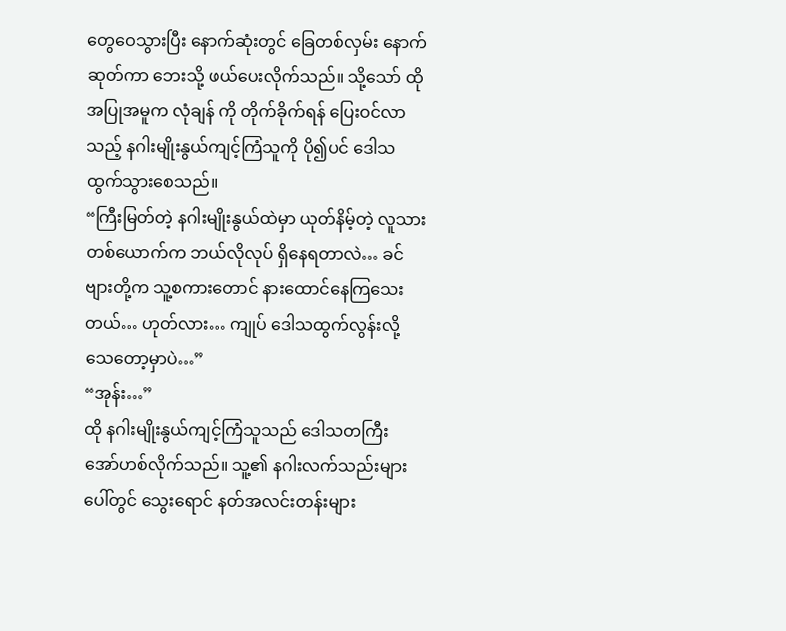တွေဝေသွားပြီး နောက်ဆုံးတွင် ခြေတစ်လှမ်း နောက်ဆုတ်ကာ ဘေးသို့ ဖယ်ပေးလိုက်သည်။ သို့သော် ထိုအပြုအမူက လုံချန် ကို တိုက်ခိုက်ရန် ပြေးဝင်လာသည့် နဂါးမျိုးနွယ်ကျင့်ကြံသူကို ပို၍ပင် ဒေါသထွက်သွားစေသည်။
“ကြီးမြတ်တဲ့ နဂါးမျိုးနွယ်ထဲမှာ ယုတ်နိမ့်တဲ့ လူသားတစ်ယောက်က ဘယ်လိုလုပ် ရှိနေရတာလဲ… ခင်ဗျားတို့က သူ့စကားတောင် နားထောင်နေကြသေးတယ်… ဟုတ်လား… ကျုပ် ဒေါသထွက်လွန်းလို့ သေတော့မှာပဲ…”
“အုန်း…”
ထို နဂါးမျိုးနွယ်ကျင့်ကြံသူသည် ဒေါသတကြီး အော်ဟစ်လိုက်သည်။ သူ့၏ နဂါးလက်သည်းများပေါ်တွင် သွေးရောင် နတ်အလင်းတန်းများ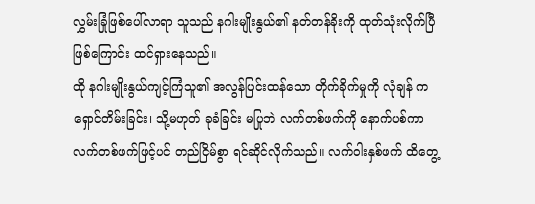လွှမ်းခြုံဖြစ်ပေါ်လာရာ သူသည် နဂါးမျိုးနွယ်၏ နတ်တန်ခိုးကို ထုတ်သုံးလိုက်ပြီဖြစ်ကြောင်း ထင်ရှားနေသည်။
ထို နဂါးမျိုးနွယ်ကျင့်ကြံသူ၏ အလွန်ပြင်းထန်သော တိုက်ခိုက်မှုကို လုံချန် က ရှောင်တိမ်းခြင်း၊ သို့မဟုတ် ခုခံခြင်း မပြုဘဲ လက်တစ်ဖက်ကို နောက်ပစ်ကာ လက်တစ်ဖက်ဖြင့်ပင် တည်ငြိမ်စွာ ရင်ဆိုင်လိုက်သည်။ လက်ဝါးနှစ်ဖက် ထိတွေ့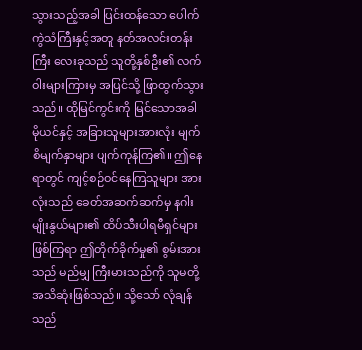သွားသည့်အခါ ပြင်းထန်သော ပေါက်ကွဲသံကြီးနှင့်အတူ နတ်အလင်းတန်းကြီး လေးခုသည် သူတို့နှစ်ဦး၏ လက်ဝါးများကြားမှ အပြင်သို့ ဖြာထွက်သွားသည်။ ထိုမြင်ကွင်းကို မြင်သောအခါ မိုယင်နှင့် အခြားသူများအားလုံး မျက်စိမျက်နှာများ ပျက်ကုန်ကြ၏။ ဤနေရာတွင် ကျင့်စဉ်ဝင်နေကြသူများ အားလုံးသည် ခေတ်အဆက်ဆက်မှ နဂါးမျိုးနွယ်များ၏ ထိပ်သီးပါရမီရှင်များ ဖြစ်ကြရာ ဤတိုက်ခိုက်မှု၏ စွမ်းအားသည် မည်မျှ ကြီးမားသည်ကို သူမတို့ အသိဆုံးဖြစ်သည်။ သို့သော် လုံချန် သည်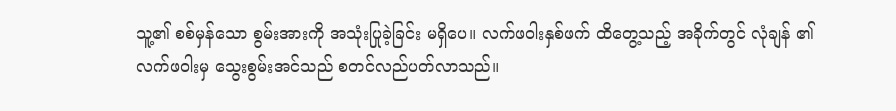သူ့၏ စစ်မှန်သော စွမ်းအားကို အသုံးပြုခဲ့ခြင်း မရှိပေ။ လက်ဖဝါးနှစ်ဖက် ထိတွေ့သည့် အခိုက်တွင် လုံချန် ၏ လက်ဖဝါးမှ သွေးစွမ်းအင်သည် စတင်လည်ပတ်လာသည်။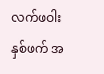လက်ဖဝါးနှစ်ဖက် အ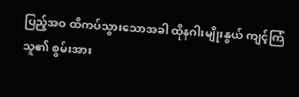ပြည့်အဝ ထိကပ်သွားသောအခါ ထိုနဂါးမျိုးနွယ် ကျင့်ကြံသူ၏ စွမ်းအား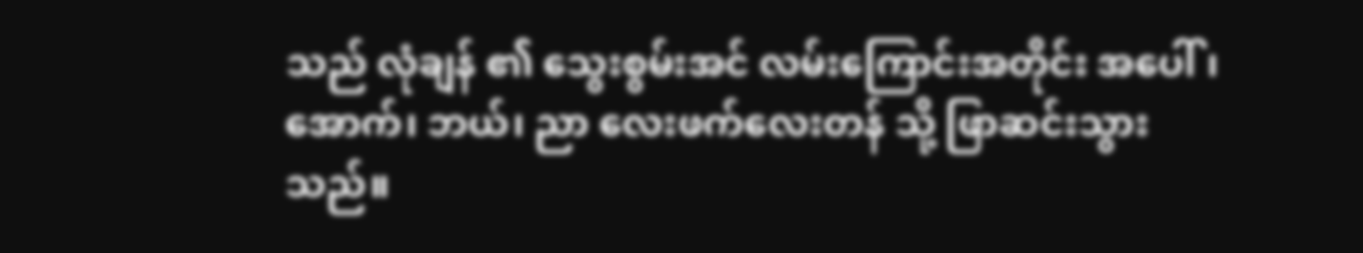သည် လုံချန် ၏ သွေးစွမ်းအင် လမ်းကြောင်းအတိုင်း အပေါ်၊ အောက်၊ ဘယ်၊ ညာ လေးဖက်လေးတန် သို့ ဖြာဆင်းသွားသည်။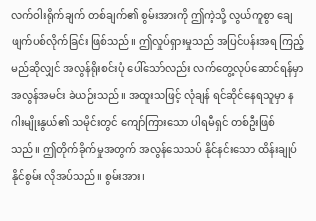လက်ဝါးရိုက်ချက် တစ်ချက်၏ စွမ်းအားကို ဤကဲ့သို့ လွယ်ကူစွာ ချေဖျက်ပစ်လိုက်ခြင်း ဖြစ်သည်။ ဤလှုပ်ရှားမှုသည် အပြင်ပန်းအရ ကြည့်မည်ဆိုလျှင် အလွန်ရိုးစင်းပုံ ပေါ်သော်လည်း လက်တွေ့လုပ်ဆောင်ရန်မှာ အလွန်အမင်း ခဲယဉ်းသည်။ အထူးသဖြင့် လုံချန် ရင်ဆိုင်နေရသူမှာ နဂါးမျိုးနွယ်၏ သမိုင်းတွင် ကျော်ကြားသော ပါရမီရှင် တစ်ဦးဖြစ်သည်။ ဤတိုက်ခိုက်မှုအတွက် အလွန်သေသပ် နိုင်နင်းသော ထိန်းချုပ်နိုင်စွမ်း လိုအပ်သည်။ စွမ်းအား၊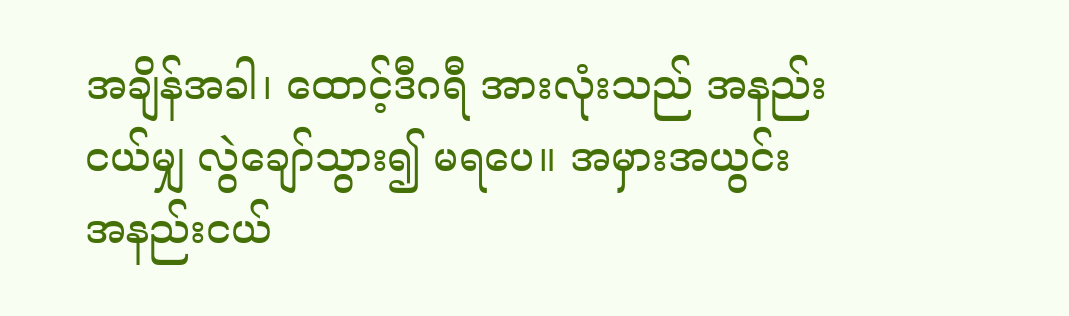အချိန်အခါ၊ ထောင့်ဒီဂရီ အားလုံးသည် အနည်းငယ်မျှ လွဲချော်သွား၍ မရပေ။ အမှားအယွင်း အနည်းငယ်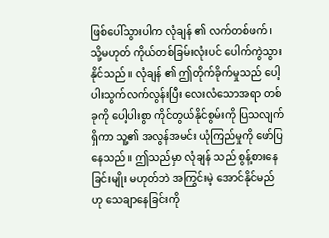ဖြစ်ပေါ်သွားပါက လုံချန် ၏ လက်တစ်ဖက်၊ သို့မဟုတ် ကိုယ်တစ်ခြမ်းလုံးပင် ပေါက်ကွဲသွားနိုင်သည်။ လုံချန် ၏ ဤတိုက်ခိုက်မှုသည် ပေါ့ပါးသွက်လက်လွန်းပြီး လေးလံသောအရာ တစ်ခုကို ပေါ့ပါးစွာ ကိုင်တွယ်နိုင်စွမ်းကို ပြသလျက်ရှိကာ သူ့၏ အလွန်အမင်း ယုံကြည်မှုကို ဖော်ပြနေသည်။ ဤသည်မှာ လုံချန် သည် စွန့်စားနေခြင်းမျိုး မဟုတ်ဘဲ အကြွင်းမဲ့ အောင်နိုင်မည်ဟု သေချာနေခြင်းကို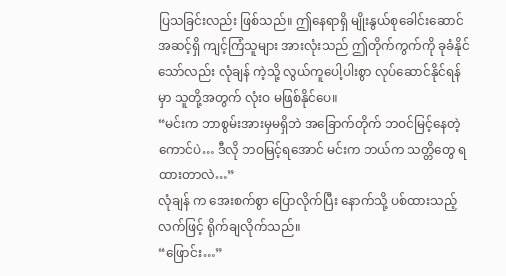ပြသခြင်းလည်း ဖြစ်သည်။ ဤနေရာရှိ မျိုးနွယ်စုခေါင်းဆောင် အဆင့်ရှိ ကျင့်ကြံသူများ အားလုံးသည် ဤတိုက်ကွက်ကို ခုခံနိုင်သော်လည်း လုံချန် ကဲ့သို့ လွယ်ကူပေါ့ပါးစွာ လုပ်ဆောင်နိုင်ရန်မှာ သူတို့အတွက် လုံးဝ မဖြစ်နိုင်ပေ။
“မင်းက ဘာစွမ်းအားမှမရှိဘဲ အခြောက်တိုက် ဘဝင်မြင့်နေတဲ့ကောင်ပဲ… ဒီလို ဘဝမြင့်ရအောင် မင်းက ဘယ်က သတ္တိတွေ ရထားတာလဲ…”
လုံချန် က အေးစက်စွာ ပြောလိုက်ပြီး နောက်သို့ ပစ်ထားသည့် လက်ဖြင့် ရိုက်ချလိုက်သည်။
“ဖြောင်း…”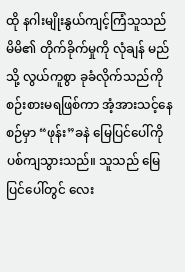ထို နဂါးမျိုးနွယ်ကျင့်ကြံသူသည် မိမိ၏ တိုက်ခိုက်မှုကို လုံချန် မည်သို့ လွယ်ကူစွာ ခုခံလိုက်သည်ကို စဉ်းစားမရဖြစ်ကာ အံ့အားသင့်နေစဉ်မှာ “ဖုန်း”ခနဲ မြေပြင်ပေါ်ကို ပစ်ကျသွားသည်။ သူသည် မြေပြင်ပေါ်တွင် လေး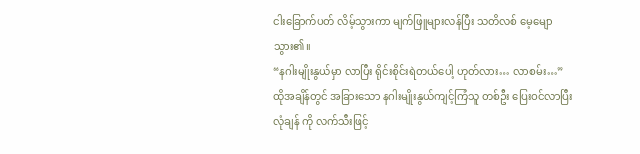ငါးခြောက်ပတ် လိမ့်သွားကာ မျက်ဖြူများလန်ပြီး သတိလစ် မေ့မျောသွား၏။
“နဂါးမျိုးနွယ်မှာ လာပြီး ရိုင်းစိုင်းရဲတယ်ပေါ့ ဟုတ်လား… လာစမ်း…”
ထိုအချိန်တွင် အခြားသော နဂါးမျိုးနွယ်ကျင့်ကြံသူ တစ်ဦး ပြေးဝင်လာပြီး လုံချန် ကို လက်သီးဖြင့်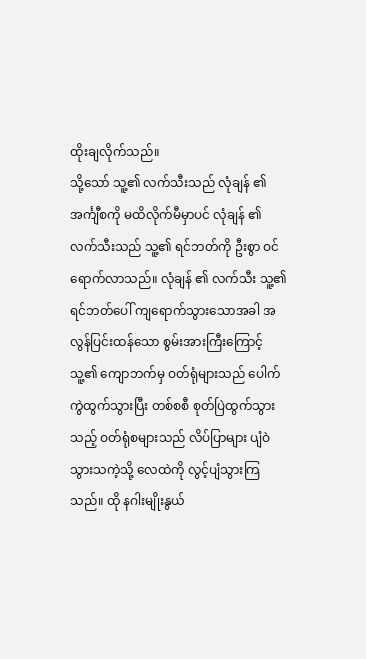ထိုးချလိုက်သည်။
သို့သော် သူ့၏ လက်သီးသည် လုံချန် ၏ အင်္ကျီစကို မထိလိုက်မီမှာပင် လုံချန် ၏ လက်သီးသည် သူ့၏ ရင်ဘတ်ကို ဦးစွာ ဝင်ရောက်လာသည်။ လုံချန် ၏ လက်သီး သူ့၏ ရင်ဘတ်ပေါ် ကျရောက်သွားသောအခါ အလွန်ပြင်းထန်သော စွမ်းအားကြီးကြောင့် သူ့၏ ကျောဘက်မှ ဝတ်ရုံများသည် ပေါက်ကွဲထွက်သွားပြီး တစ်စစီ စုတ်ပြဲထွက်သွားသည့် ဝတ်ရုံစများသည် လိပ်ပြာများ ပျံဝဲသွားသကဲ့သို့ လေထဲကို လွင့်ပျံသွားကြသည်။ ထို နဂါးမျိုးနွယ်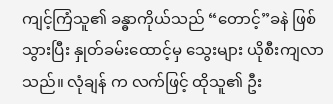ကျင့်ကြံသူ၏ ခန္ဓာကိုယ်သည် “တောင့်”ခနဲ ဖြစ်သွားပြီး နှုတ်ခမ်းထောင့်မှ သွေးများ ယိုစီးကျလာသည်။ လုံချန် က လက်ဖြင့် ထိုသူ၏ ဦး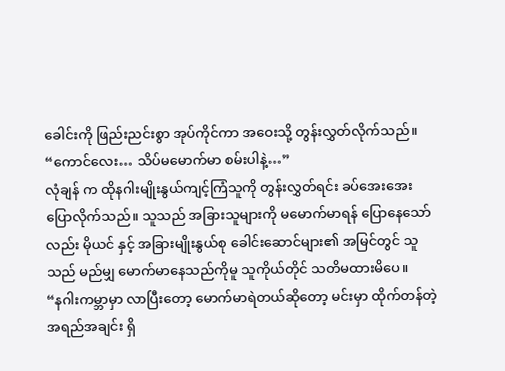ခေါင်းကို ဖြည်းညင်းစွာ အုပ်ကိုင်ကာ အဝေးသို့ တွန်းလွှတ်လိုက်သည်။
“ကောင်လေး… သိပ်မမောက်မာ စမ်းပါနဲ့…”
လုံချန် က ထိုနဂါးမျိုးနွယ်ကျင့်ကြံသူကို တွန်းလွှတ်ရင်း ခပ်အေးအေး ပြောလိုက်သည်။ သူသည် အခြားသူများကို မမောက်မာရန် ပြောနေသော်လည်း မိုယင် နှင့် အခြားမျိုးနွယ်စု ခေါင်းဆောင်များ၏ အမြင်တွင် သူသည် မည်မျှ မောက်မာနေသည်ကိုမူ သူကိုယ်တိုင် သတိမထားမိပေ။
“နဂါးကမ္ဘာမှာ လာပြီးတော့ မောက်မာရဲတယ်ဆိုတော့ မင်းမှာ ထိုက်တန်တဲ့ အရည်အချင်း ရှိ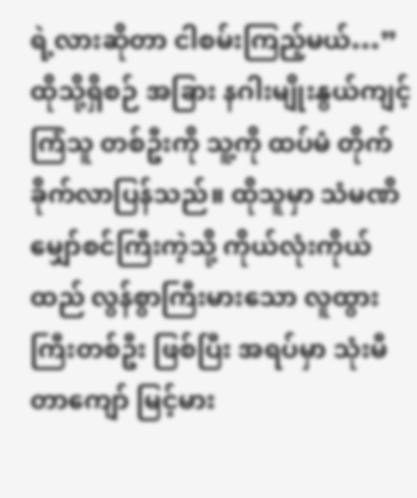ရဲ့လားဆိုတာ ငါစမ်းကြည့်မယ်…”
ထိုသို့ရှိစဉ် အခြား နဂါးမျိုးနွယ်ကျင့်ကြံသူ တစ်ဦးကို သူ့ကို ထပ်မံ တိုက်ခိုက်လာပြန်သည်။ ထိုသူမှာ သံမဏိ မျှော်စင်ကြီးကဲ့သို့ ကိုယ်လုံးကိုယ်ထည် လွန်စွာကြီးမားသော လူထွားကြီးတစ်ဦး ဖြစ်ပြီး အရပ်မှာ သုံးမီတာကျော် မြင့်မား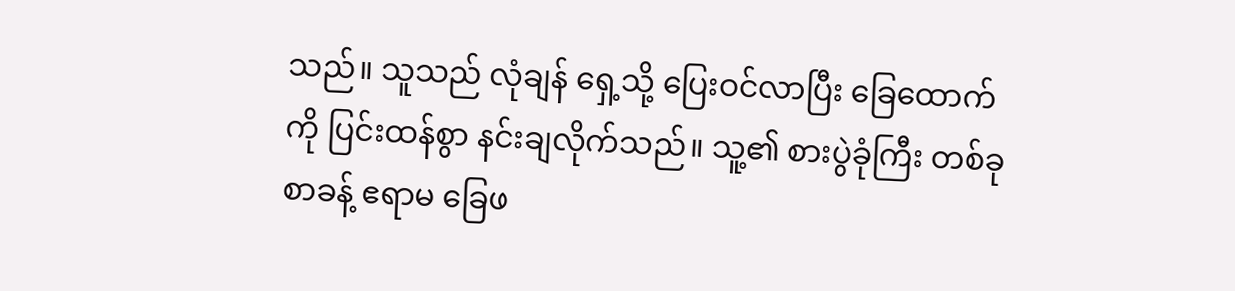သည်။ သူသည် လုံချန် ရှေ့သို့ ပြေးဝင်လာပြီး ခြေထောက်ကို ပြင်းထန်စွာ နင်းချလိုက်သည်။ သူ့၏ စားပွဲခုံကြီး တစ်ခုစာခန့် ဧရာမ ခြေဖ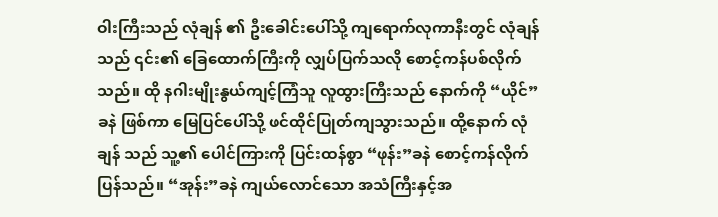ဝါးကြီးသည် လုံချန် ၏ ဦးခေါင်းပေါ်သို့ ကျရောက်လုကာနီးတွင် လုံချန် သည် ၎င်း၏ ခြေထောက်ကြီးကို လျှပ်ပြက်သလို စောင့်ကန်ပစ်လိုက်သည်။ ထို နဂါးမျိုးနွယ်ကျင့်ကြံသူ လူထွားကြီးသည် နောက်ကို “ယိုင်”ခနဲ ဖြစ်ကာ မြေပြင်ပေါ်သို့ ဖင်ထိုင်ပြုတ်ကျသွားသည်။ ထို့နောက် လုံချန် သည် သူ့၏ ပေါင်ကြားကို ပြင်းထန်စွာ “ဖုန်း”ခနဲ စောင့်ကန်လိုက်ပြန်သည်။ “အုန်း”ခနဲ ကျယ်လောင်သော အသံကြီးနှင့်အ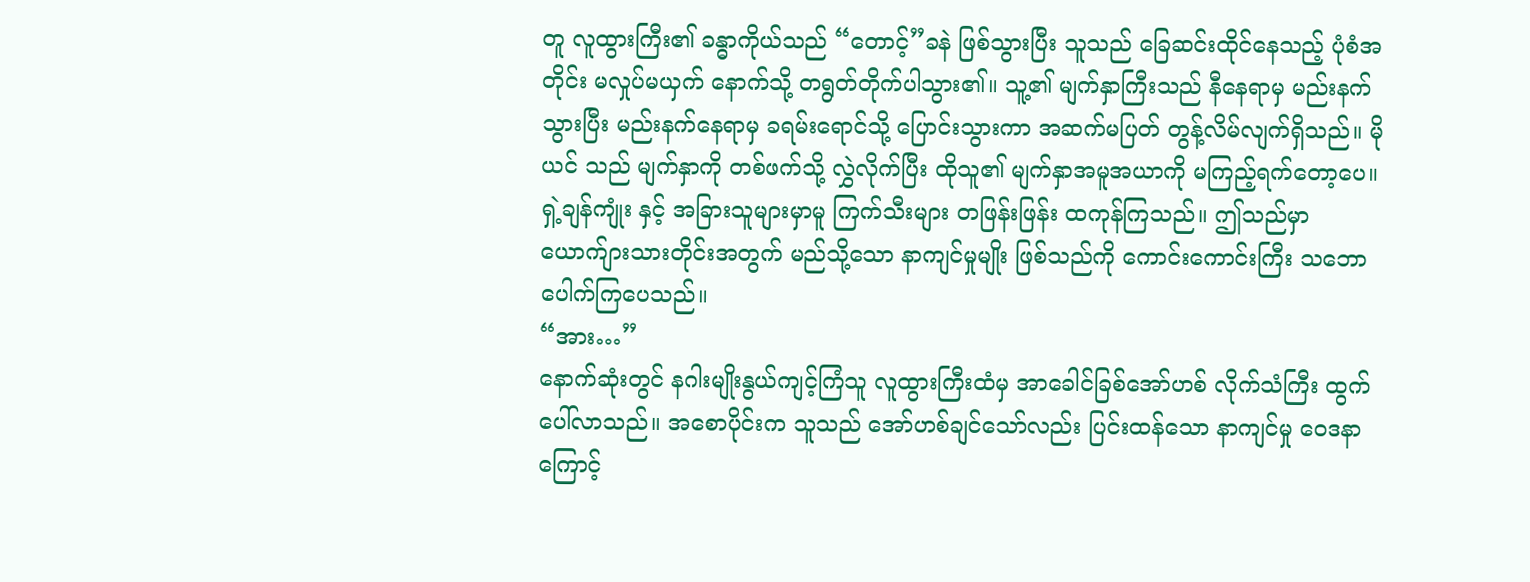တူ လူထွားကြီး၏ ခန္ဓာကိုယ်သည် “တောင့်”ခနဲ ဖြစ်သွားပြီး သူသည် ခြေဆင်းထိုင်နေသည့် ပုံစံအတိုင်း မလှုပ်မယှက် နောက်သို့ တရွတ်တိုက်ပါသွား၏။ သူ့၏ မျက်နှာကြီးသည် နီနေရာမှ မည်းနက်သွားပြီး မည်းနက်နေရာမှ ခရမ်းရောင်သို့ ပြောင်းသွားကာ အဆက်မပြတ် တွန့်လိမ်လျက်ရှိသည်။ မိုယင် သည် မျက်နှာကို တစ်ဖက်သို့ လွှဲလိုက်ပြီး ထိုသူ၏ မျက်နှာအမူအယာကို မကြည့်ရက်တော့ပေ။ ရှဲ့ချန်ကျုံး နှင့် အခြားသူများမှာမူ ကြက်သီးများ တဖြန်းဖြန်း ထကုန်ကြသည်။ ဤသည်မှာ ယောက်ျားသားတိုင်းအတွက် မည်သို့သော နာကျင်မှုမျိုး ဖြစ်သည်ကို ကောင်းကောင်းကြီး သဘောပေါက်ကြပေသည်။
“အား…”
နောက်ဆုံးတွင် နဂါးမျိုးနွယ်ကျင့်ကြံသူ လူထွားကြီးထံမှ အာခေါင်ခြစ်အော်ဟစ် လိုက်သံကြီး ထွက်ပေါ်လာသည်။ အစောပိုင်းက သူသည် အော်ဟစ်ချင်သော်လည်း ပြင်းထန်သော နာကျင်မှု ဝေဒနာကြောင့်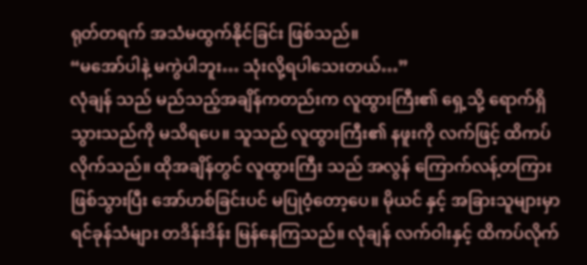ရုတ်တရက် အသံမထွက်နိုင်ခြင်း ဖြစ်သည်။
“မအော်ပါနဲ့ မကွဲပါဘူး… သုံးလို့ရပါသေးတယ်…”
လုံချန် သည် မည်သည့်အချိန်ကတည်းက လူထွားကြီး၏ ရှေ့သို့ ရောက်ရှိသွားသည်ကို မသိရပေ။ သူသည် လူထွားကြီး၏ နဖူးကို လက်ဖြင့် ထိကပ်လိုက်သည်။ ထိုအချိန်တွင် လူထွားကြီး သည် အလွန် ကြောက်လန့်တကြား ဖြစ်သွားပြီး အော်ဟစ်ခြင်းပင် မပြုဝံ့တော့ပေ။ မိုယင် နှင့် အခြားသူများမှာ ရင်ခုန်သံများ တဒိန်းဒိန်း မြန်နေကြသည်။ လုံချန် လက်ဝါးနှင့် ထိကပ်လိုက်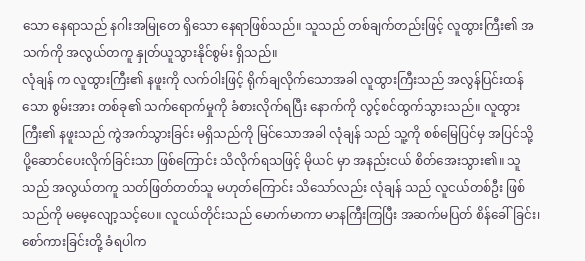သော နေရာသည် နဂါးအမြုတေ ရှိသော နေရာဖြစ်သည်။ သူသည် တစ်ချက်တည်းဖြင့် လူထွားကြီး၏ အသက်ကို အလွယ်တကူ နှုတ်ယူသွားနိုင်စွမ်း ရှိသည်။
လုံချန် က လူထွားကြီး၏ နဖူးကို လက်ဝါးဖြင့် ရိုက်ချလိုက်သောအခါ လူထွားကြီးသည် အလွန်ပြင်းထန်သော စွမ်းအား တစ်ခု၏ သက်ရောက်မှုကို ခံစားလိုက်ရပြီး နောက်ကို လွင့်စင်ထွက်သွားသည်။ လူထွားကြီး၏ နဖူးသည် ကွဲအက်သွားခြင်း မရှိသည်ကို မြင်သောအခါ လုံချန် သည် သူ့ကို စစ်မြေပြင်မှ အပြင်သို့ ပို့ဆောင်ပေးလိုက်ခြင်းသာ ဖြစ်ကြောင်း သိလိုက်ရသဖြင့် မိုယင် မှာ အနည်းငယ် စိတ်အေးသွား၏။ သူသည် အလွယ်တကူ သတ်ဖြတ်တတ်သူ မဟုတ်ကြောင်း သိသော်လည်း လုံချန် သည် လူငယ်တစ်ဦး ဖြစ်သည်ကို မမေ့လျော့သင့်ပေ။ လူငယ်တိုင်းသည် မောက်မာကာ မာနကြီးကြပြီး အဆက်မပြတ် စိန်ခေါ်ခြင်း၊ စော်ကားခြင်းတို့ ခံရပါက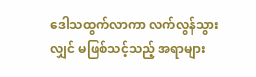ဒေါသထွက်လာကာ လက်လွန်သွားလျှင် မဖြစ်သင့်သည့် အရာများ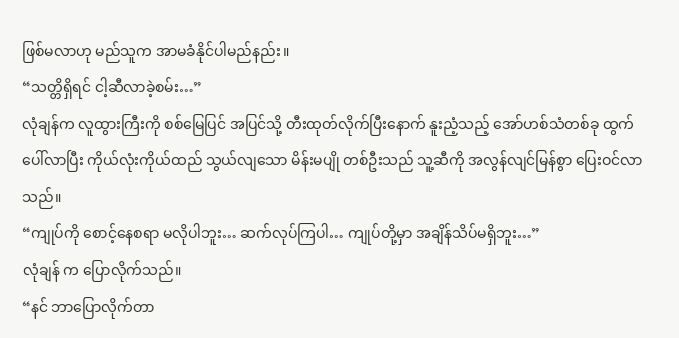ဖြစ်မလာဟု မည်သူက အာမခံနိုင်ပါမည်နည်း။
“သတ္တိရှိရင် ငါ့ဆီလာခဲ့စမ်း…”
လုံချန်က လူထွားကြီးကို စစ်မြေပြင် အပြင်သို့ တီးထုတ်လိုက်ပြီးနောက် နူးညံ့သည့် အော်ဟစ်သံတစ်ခု ထွက်ပေါ်လာပြီး ကိုယ်လုံးကိုယ်ထည် သွယ်လျသော မိန်းမပျို တစ်ဦးသည် သူ့ဆီကို အလွန်လျင်မြန်စွာ ပြေးဝင်လာသည်။
“ကျုပ်ကို စောင့်နေစရာ မလိုပါဘူး… ဆက်လုပ်ကြပါ… ကျုပ်တို့မှာ အချိန်သိပ်မရှိဘူး…”
လုံချန် က ပြောလိုက်သည်။
“နင် ဘာပြောလိုက်တာ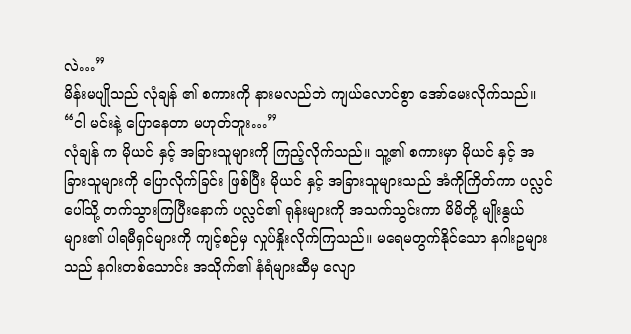လဲ…”
မိန်းမပျိုသည် လုံချန် ၏ စကားကို နားမလည်ဘဲ ကျယ်လောင်စွာ အော်မေးလိုက်သည်။
“ငါ မင်းနဲ့ ပြောနေတာ မဟုတ်ဘူး…”
လုံချန် က မိုယင် နှင့် အခြားသူများကို ကြည့်လိုက်သည်။ သူ့၏ စကားမှာ မိုယင် နှင့် အခြားသူများကို ပြောလိုက်ခြင်း ဖြစ်ပြီး မိုယင် နှင့် အခြားသူများသည် အံကိုကြိတ်ကာ ပလ္လင်ပေါ်သို့ တက်သွားကြပြီးနောက် ပလ္လင်၏ ရုန်းများကို အသက်သွင်းကာ မိမိတို့ မျိုးနွယ်များ၏ ပါရမီရှင်များကို ကျင့်စဉ်မှ လှုပ်နှိုးလိုက်ကြသည်။ မရေမတွက်နိုင်သော နဂါးဥများသည် နဂါးတစ်သောင်း အသိုက်၏ နံရံများဆီမှ လျော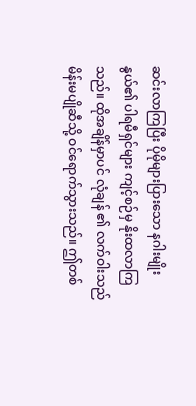ဆင်းလာကြပြီး ပိုမိုများပြားသော နဂါးမျိုးနွယ်၏ ပါရမီရှင်များ ကျင့်စဉ်မှ နိုးထလာကြသည်။ ထိုအချိန်မှာပင် လုံချန် ၏ လက်ဝါးသည် မိန်းမပျိုဆီသို့ ဝင်ရောက်သွားသည်။ ဤတစ်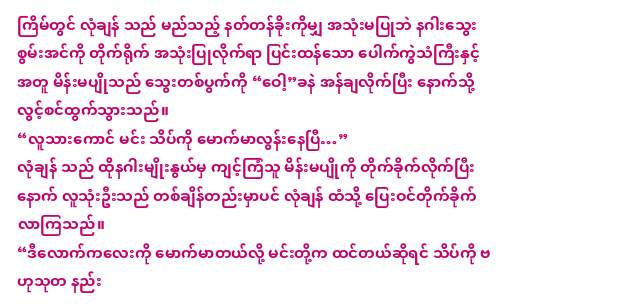ကြိမ်တွင် လုံချန် သည် မည်သည့် နတ်တန်ခိုးကိုမျှ အသုံးမပြုဘဲ နဂါးသွေး စွမ်းအင်ကို တိုက်ရိုက် အသုံးပြုလိုက်ရာ ပြင်းထန်သော ပေါက်ကွဲသံကြီးနှင့်အတူ မိန်းမပျိုသည် သွေးတစ်ပွက်ကို “ဝေါ့”ခနဲ အန်ချလိုက်ပြီး နောက်သို့ လွင့်စင်ထွက်သွားသည်။
“လူသားကောင် မင်း သိပ်ကို မောက်မာလွန်းနေပြီ…”
လုံချန် သည် ထိုနဂါးမျိုးနွယ်မှ ကျင့်ကြံသူ မိန်းမပျိုကို တိုက်ခိုက်လိုက်ပြီးနောက် လူသုံးဦးသည် တစ်ချိန်တည်းမှာပင် လုံချန် ထံသို့ ပြေးဝင်တိုက်ခိုက်လာကြသည်။
“ဒီလောက်ကလေးကို မောက်မာတယ်လို့ မင်းတို့က ထင်တယ်ဆိုရင် သိပ်ကို ဗဟုသုတ နည်း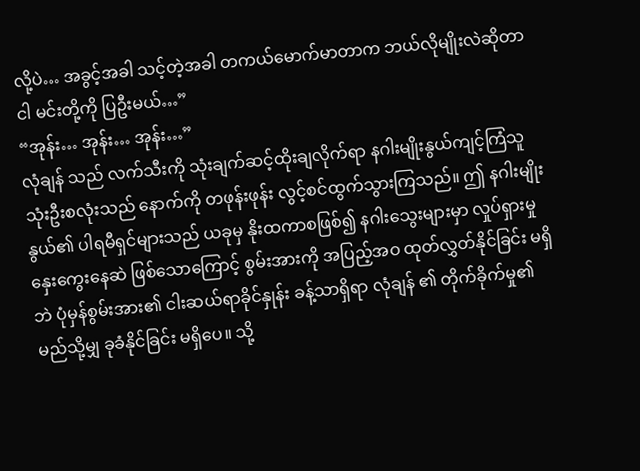လို့ပဲ… အခွင့်အခါ သင့်တဲ့အခါ တကယ်မောက်မာတာက ဘယ်လိုမျိုးလဲဆိုတာ ငါ မင်းတို့ကို ပြဦးမယ်…”
“အုန်း… အုန်း… အုန်း…”
လုံချန် သည် လက်သီးကို သုံးချက်ဆင့်ထိုးချလိုက်ရာ နဂါးမျိုးနွယ်ကျင့်ကြံသူ သုံးဦးစလုံးသည် နောက်ကို တဖုန်းဖုန်း လွင့်စင်ထွက်သွားကြသည်။ ဤ နဂါးမျိုးနွယ်၏ ပါရမီရှင်များသည် ယခုမှ နိုးထကာစဖြစ်၍ နဂါးသွေးများမှာ လှုပ်ရှားမှု နှေးကွေးနေဆဲ ဖြစ်သောကြောင့် စွမ်းအားကို အပြည့်အဝ ထုတ်လွှတ်နိုင်ခြင်း မရှိဘဲ ပုံမှန်စွမ်းအား၏ ငါးဆယ်ရာခိုင်နှုန်း ခန့်သာရှိရာ လုံချန် ၏ တိုက်ခိုက်မှု၏ မည်သို့မျှ ခုခံနိုင်ခြင်း မရှိပေ။ သို့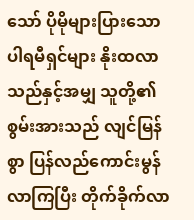သော် ပိုမိုများပြားသော ပါရမီရှင်များ နိုးထလာသည်နှင့်အမျှ သူတို့၏ စွမ်းအားသည် လျင်မြန်စွာ ပြန်လည်ကောင်းမွန် လာကြပြီး တိုက်ခိုက်လာ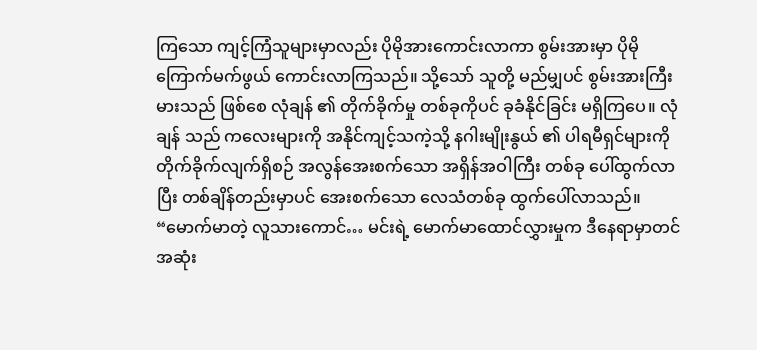ကြသော ကျင့်ကြံသူများမှာလည်း ပိုမိုအားကောင်းလာကာ စွမ်းအားမှာ ပိုမိုကြောက်မက်ဖွယ် ကောင်းလာကြသည်။ သို့သော် သူတို့ မည်မျှပင် စွမ်းအားကြီးမားသည် ဖြစ်စေ လုံချန် ၏ တိုက်ခိုက်မှု တစ်ခုကိုပင် ခုခံနိုင်ခြင်း မရှိကြပေ။ လုံချန် သည် ကလေးများကို အနိုင်ကျင့်သကဲ့သို့ နဂါးမျိုးနွယ် ၏ ပါရမီရှင်များကို တိုက်ခိုက်လျက်ရှိစဉ် အလွန်အေးစက်သော အရှိန်အဝါကြီး တစ်ခု ပေါ်ထွက်လာပြီး တစ်ချိန်တည်းမှာပင် အေးစက်သော လေသံတစ်ခု ထွက်ပေါ်လာသည်။
“မောက်မာတဲ့ လူသားကောင်… မင်းရဲ့ မောက်မာထောင်လွှားမှုက ဒီနေရာမှာတင် အဆုံး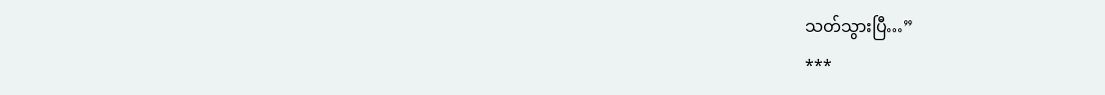သတ်သွားပြီ…”
***